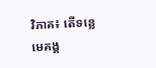វិភាគ៖ តើទន្លេមេគង្គ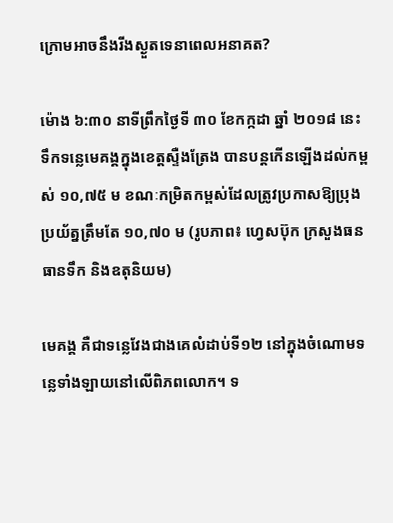ក្រោមអាចនឹងរីងស្ងួតទេនាពេលអនាគត?

ម៉ោង ៦:៣០ នាទីព្រឹកថ្ងៃទី ៣០ ខែកក្កដា ឆ្នាំ ២០១៨ នេះ ទឹកទន្លេមេគង្គក្នុងខេត្តស្ទឺងត្រែង បានបន្តកើនឡើងដល់កម្ពស់ ១០,៧៥ ម ខណៈកម្រិតកម្ពស់ដែលត្រូវប្រកាសឱ្យប្រុងប្រយ័ត្នត្រឹមតែ ១០,៧០ ម (រូបភាព៖ ហ្វេសប៊ុក ក្រសួងធនធានទឹក និងឧតុនិយម)

មេគង្គ គឺជាទន្លេវែងជាងគេលំដាប់ទី១២ នៅក្នុងចំណោមទន្លេទាំងឡាយនៅលើពិភពលោក។ ទ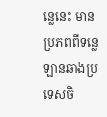ន្លេនេះ មានប្រភពពីទន្លេឡានឆាងប្រទេសចិ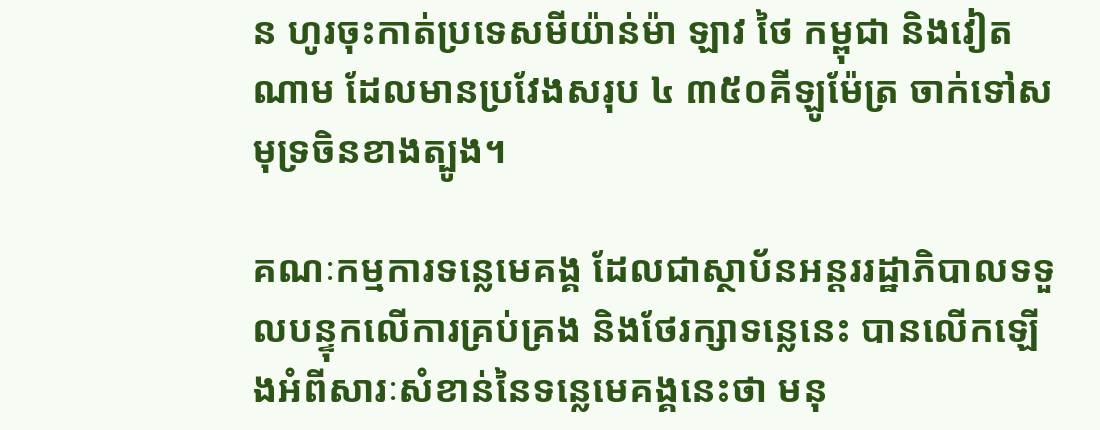ន ហូរចុះកាត់ប្រទេសមីយ៉ាន់ម៉ា ឡាវ ថៃ កម្ពុជា និងវៀតណាម ដែលមានប្រវែងសរុប ៤ ៣៥០គីឡូម៉ែត្រ ចាក់ទៅសមុទ្រចិនខាងត្បូង។

គណៈកម្មការទន្លេមេគង្គ ដែលជាស្ថាប័នអន្តររដ្ឋាភិបាលទទួលបន្ទុកលើការគ្រប់គ្រង និងថែរក្សាទន្លេនេះ បានលើកឡើងអំពីសារៈសំខាន់នៃទន្លេមេគង្គនេះថា មនុ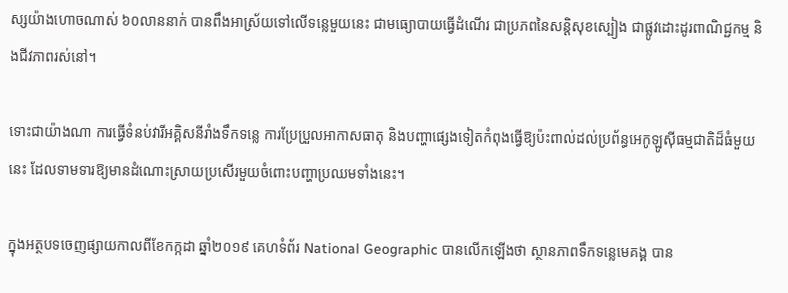ស្សយ៉ាងហោចណាស់ ៦០លាននាក់ បានពឹងអាស្រ័យទៅលើទន្លេមួយនេះ ជាមធ្យោបាយធ្វើដំណើរ ជាប្រភពនៃសន្តិសុខស្បៀង ជាផ្លូវដោះដូរពាណិជ្ជកម្ម និងជីវភាពរស់នៅ។

ទោះជាយ៉ាងណា ការធ្វើទំនប់វារីអគ្គិសនីរាំងទឹកទន្លេ ការប្រែប្រួលអាកាសធាតុ និងបញ្ហាផ្សេងទៀតកំពុងធ្វើឱ្យប៉ះពាល់ដល់ប្រព័ន្ធអេកូឡូស៊ីធម្មជាតិដ៏ធំមួយនេះ ដែលទាមទារឱ្យមានដំណោះស្រាយប្រសើរមួយចំពោះបញ្ហាប្រឈមទាំងនេះ។

ក្នុងអត្ថបទចេញផ្សាយកាលពីខែកក្កដា ឆ្នាំ២០១៩ គេហទំព័រ National Geographic បានលើកឡើងថា ស្ថានភាពទឹកទន្លេមេគង្គ បាន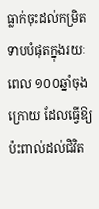ធ្លាក់ចុះដល់កម្រិតទាបបំផុតក្នុងរយៈពេល ១០០ឆ្នាំចុងក្រោយ ដែលធ្វើឱ្យប៉ះពាល់ដល់ជិវិត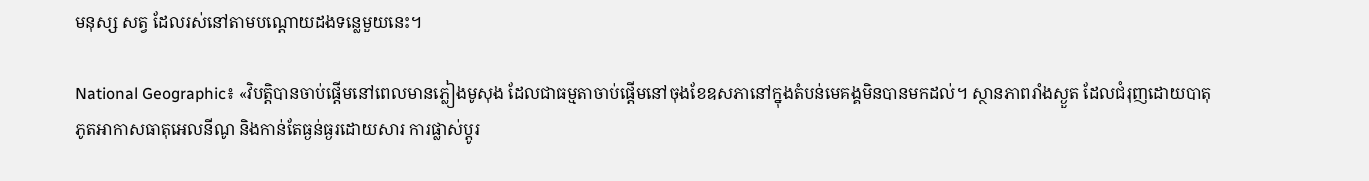មនុស្ស សត្វ ដែលរស់នៅតាមបណ្ដោយដងទន្លេមួយនេះ។

National Geographic៖ «វិបត្តិបានចាប់ផ្តើមនៅពេលមានភ្លៀងមូសុង ដែលជាធម្មតាចាប់ផ្តើមនៅចុងខែឧសភានៅក្នុងតំបន់មេគង្គមិនបានមកដល់។ ស្ថានភាពរាំងស្ងួត ដែលជំរុញដោយបាតុភូតអាកាសធាតុអេលនីណូ និងកាន់តែធ្ងន់ធ្ងរដោយសារ ការផ្លាស់ប្តូរ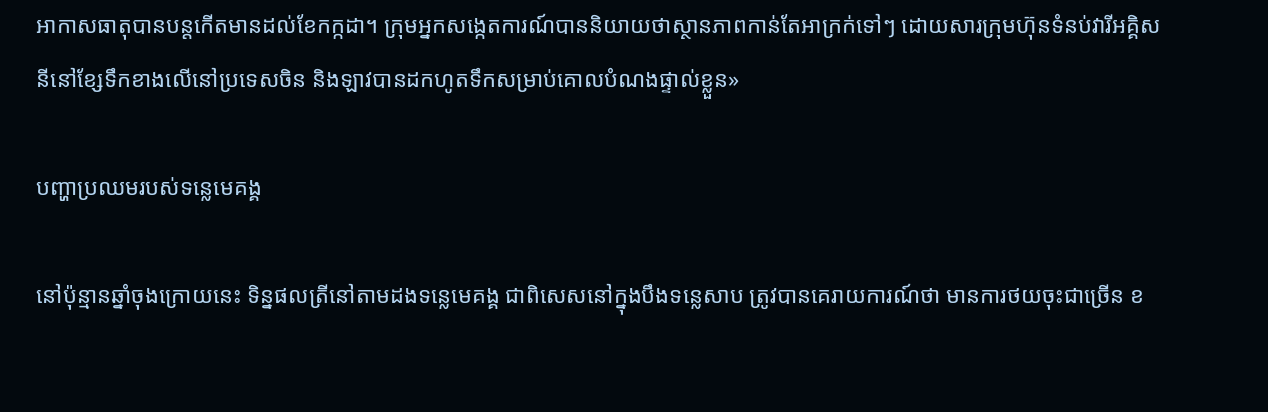អាកាសធាតុបានបន្តកើតមានដល់ខែកក្កដា។ ក្រុមអ្នកសង្កេតការណ៍បាននិយាយថាស្ថានភាពកាន់តែអាក្រក់ទៅៗ ដោយសារក្រុមហ៊ុនទំនប់វារីអគ្គិសនីនៅខ្សែទឹកខាងលើនៅប្រទេសចិន និងឡាវបានដកហូតទឹកសម្រាប់គោលបំណងផ្ទាល់ខ្លួន»

បញ្ហាប្រឈមរបស់ទន្លេមេគង្គ

នៅប៉ុន្មានឆ្នាំចុងក្រោយនេះ ទិន្នផលត្រីនៅតាមដងទន្លេមេគង្គ ជាពិសេសនៅក្នុងបឹងទន្លេសាប ត្រូវបានគេរាយការណ៍ថា មានការថយចុះជាច្រើន ខ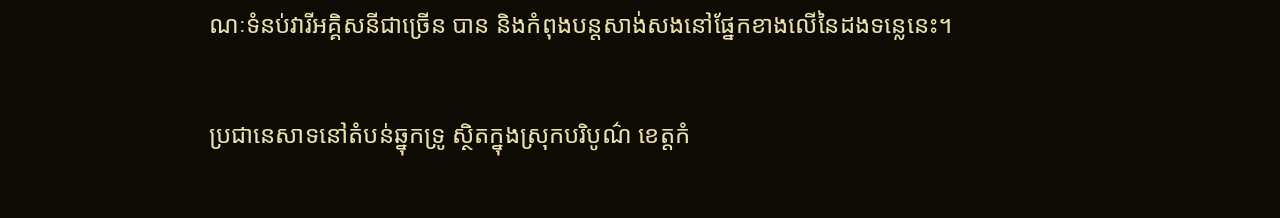ណៈទំនប់វារីអគ្គិសនីជាច្រើន បាន និងកំពុងបន្តសាង់សងនៅផ្នែកខាងលើនៃដងទន្លេនេះ។

ប្រជានេសាទនៅតំបន់ឆ្នុកទ្រូ ស្ថិតក្នុងស្រុកបរិបូណ៌ ខេត្តកំ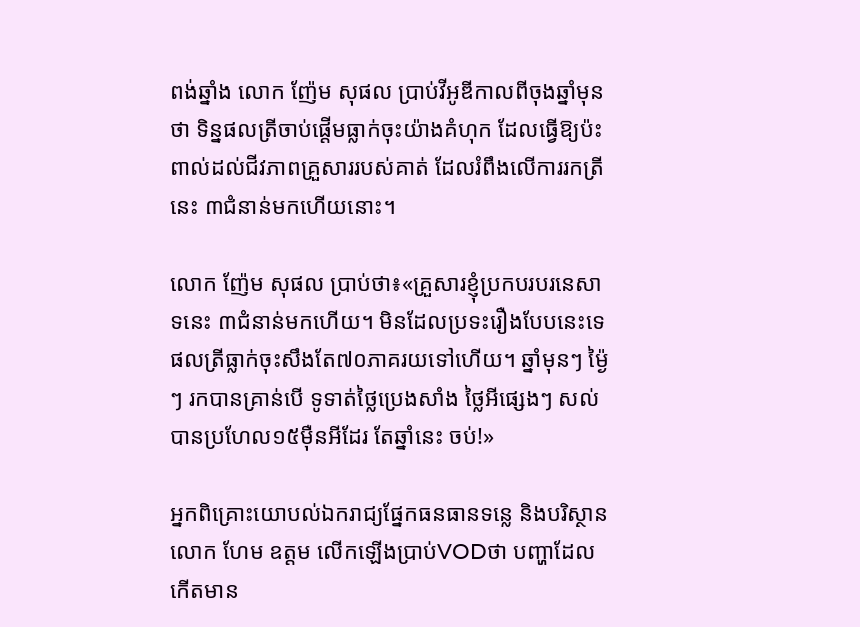ពង់ឆ្នាំង លោក ញ៉ែម សុផល ប្រាប់វីអូឌីកាលពីចុងឆ្នាំមុនថា ទិន្នផលត្រីចាប់ផ្ដើមធ្លាក់ចុះយ៉ាងគំហុក ដែលធ្វើឱ្យប៉ះពាល់ដល់ជីវភាពគ្រួសាររបស់គាត់ ដែលរំពឹងលើការរកត្រីនេះ ៣ជំនាន់មកហើយនោះ។

លោក ញ៉ែម សុផល ប្រាប់ថា៖«គ្រួសារខ្ញុំប្រកបរបរនេសាទនេះ ៣ជំនាន់មកហើយ។ មិនដែលប្រទះរឿងបែបនេះទេ ផលត្រីធ្លាក់ចុះសឹងតែ៧០ភាគរយទៅហើយ។ ឆ្នាំមុនៗ ម៉្ងៃៗ រកបានគ្រាន់បើ ទូទាត់ថ្លៃប្រេងសាំង ថ្លៃអីផ្សេងៗ សល់បានប្រហែល១៥ម៉ឺនអីដែរ តែឆ្នាំនេះ ចប់!»

អ្នកពិគ្រោះយោបល់ឯករាជ្យផ្នែកធនធានទន្លេ និងបរិស្ថាន លោក ហែម ឧត្តម លើកឡើងប្រាប់VODថា បញ្ហាដែលកើតមាន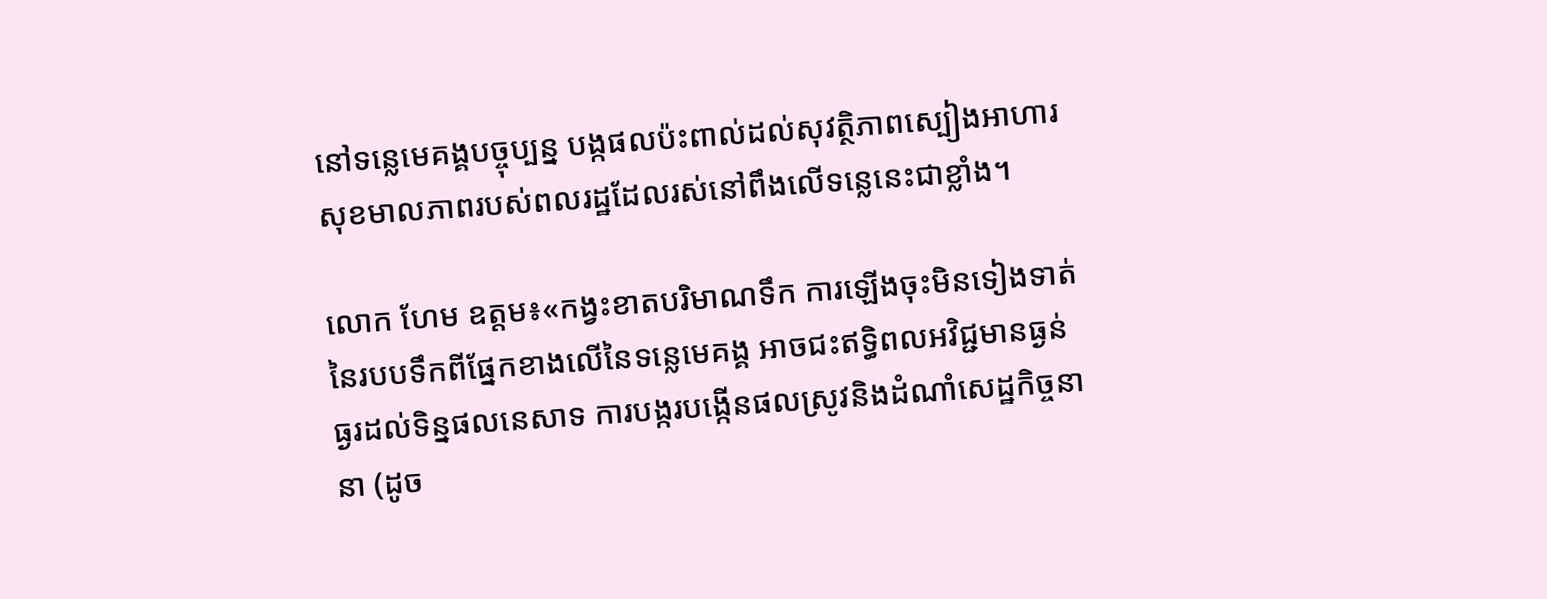នៅទន្លេមេគង្គបច្ចុប្បន្ន បង្កផលប៉ះពាល់ដល់សុវត្ថិភាពស្បៀងអាហារ សុខមាលភាពរបស់ពលរដ្ឋដែលរស់នៅពឹងលើទន្លេនេះជាខ្លាំង។

លោក ហែម ឧត្តម៖«កង្វះខាតបរិមាណទឹក ការឡើងចុះមិនទៀងទាត់នៃរបបទឹកពីផ្នែកខាងលើនៃទន្លេមេគង្គ អាចជះឥទ្ធិពលអវិជ្ជមានធ្ងន់ធ្ងរដល់ទិន្នផលនេសាទ ការបង្ករបង្កើនផលស្រូវនិងដំណាំសេដ្ឋកិច្ចនានា (ដូច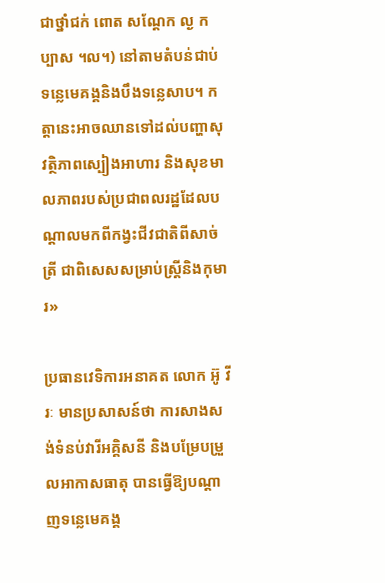ជាថ្នាំជក់ ពោត សណ្តែក ល្ង កប្បាស ។ល។) នៅតាមតំបន់ជាប់ទន្លេមេគង្គនិងបឹងទន្លេសាប។ កត្តានេះអាចឈានទៅដល់បញ្ហាសុវត្ថិភាពស្បៀងអាហារ និងសុខមាលភាពរបស់ប្រជាពលរដ្ឋដែលបណ្តាលមកពីកង្វះជីវជាតិពីសាច់ត្រី ជាពិសេសសម្រាប់ស្ត្រីនិងកុមារ»

ប្រធានវេទិការអនាគត លោក អ៊ូ វីរៈ មានប្រសាសន៍ថា ការសាងសង់ទំនប់វារីអគ្គិសនី និងបម្រែបម្រួលអាកាសធាតុ បានធ្វើឱ្យបណ្ដាញទន្លេមេគង្គ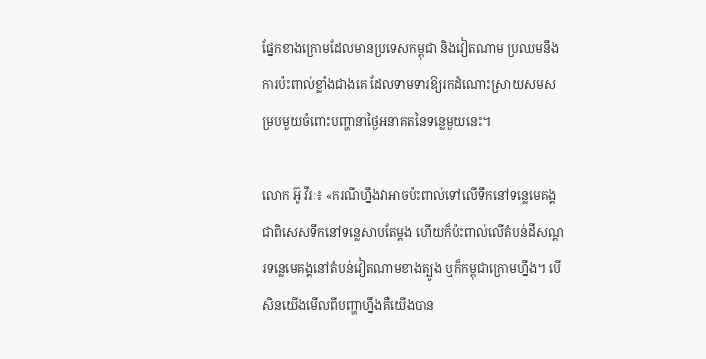ផ្នែកខាងក្រោមដែលមានប្រទេសកម្ពុជា និងវៀតណាម ប្រឈមនឹងការប៉ះពាល់ខ្លាំងជាងគេ ដែលទាមទារឱ្យរកដំណោះស្រាយសមសម្របមួយចំពោះបញ្ហានាថ្ងៃអនាគតនៃទន្លេមួយនេះ។

លោក អ៊ូ វីរៈ៖ «ករណីហ្នឹងវាអាចប៉ះពាល់ទៅលើទឹកនៅទន្លេមេគង្គ ជាពិសេសទឹកនៅទន្លេសាបតែម្ដង ហើយក៏ប៉ះពាល់លើតំបន់ដីសណ្ដរទន្លេមេគង្គនៅតំបន់វៀតណាមខាងត្បូង ឬក៏កម្ពុជាក្រោមហ្នឹង។ បើសិនយើងមើលពីបញ្ហាហ្នឹងគឺយើងបាន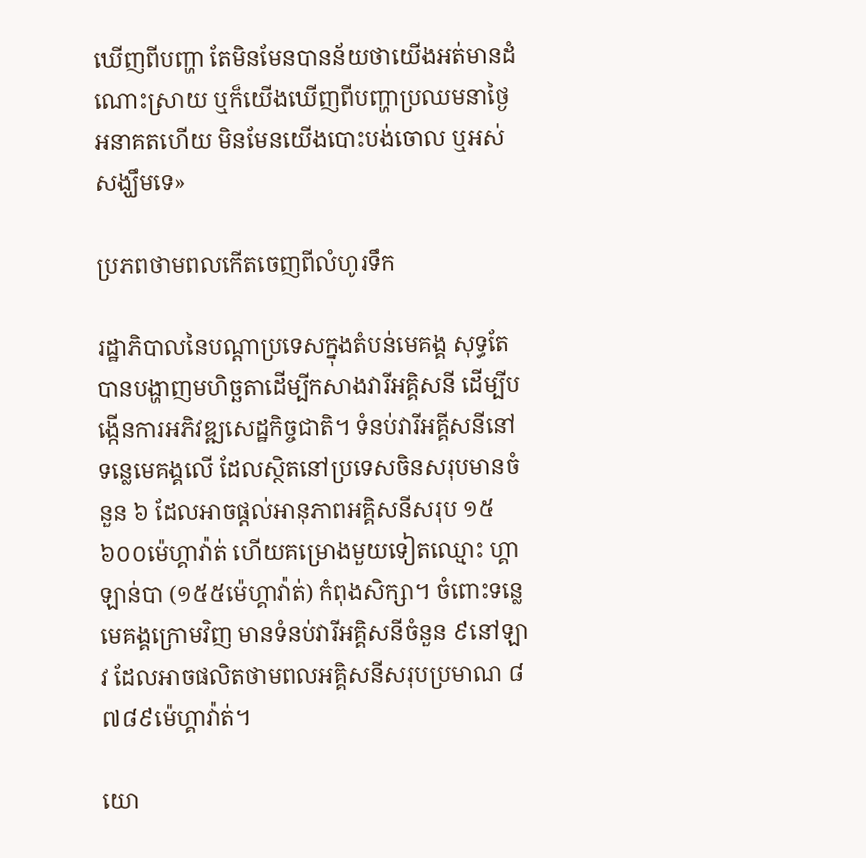ឃើញពីបញ្ហា តែមិនមែនបានន័យថាយើងអត់មានដំណោះស្រាយ ឬក៏យើងឃើញពីបញ្ហាប្រឈមនាថ្ងៃអនាគតហើយ មិនមែនយើងបោះបង់ចោល ឬអស់សង្ឃឹមទេ»

ប្រភពថាមពលកើតចេញពីលំហូរទឹក

រដ្ឋាភិបាលនៃបណ្ដាប្រទេសក្នុងតំបន់មេគង្គ សុទ្ធតែបានបង្ហាញមហិច្ឆតាដើម្បីកសាងវារីអគ្គិសនី ដើម្បីបង្កើនការអភិវឌ្ឍសេដ្ឋកិច្ចជាតិ។ ទំនប់វារីអគ្គីសនីនៅទន្លេមេគង្គលើ ដែលស្ថិតនៅប្រទេសចិនសរុបមានចំនួន ៦ ដែលអាចផ្ដល់អានុភាពអគ្គិសនីសរុប ១៥ ៦០០ម៉េហ្គាវ៉ាត់ ហើយគម្រោងមួយទៀតឈ្មោះ ហ្គាឡាន់បា (១៥៥ម៉េហ្គាវ៉ាត់) កំពុងសិក្សា។ ចំពោះទន្លេមេគង្គក្រោមវិញ មានទំនប់វារីអគ្គិសនីចំនួន ៩នៅឡាវ ដែលអាចផលិតថាមពលអគ្គិសនីសរុបប្រមាណ ៨ ៧៨៩ម៉េហ្គាវ៉ាត់។

យោ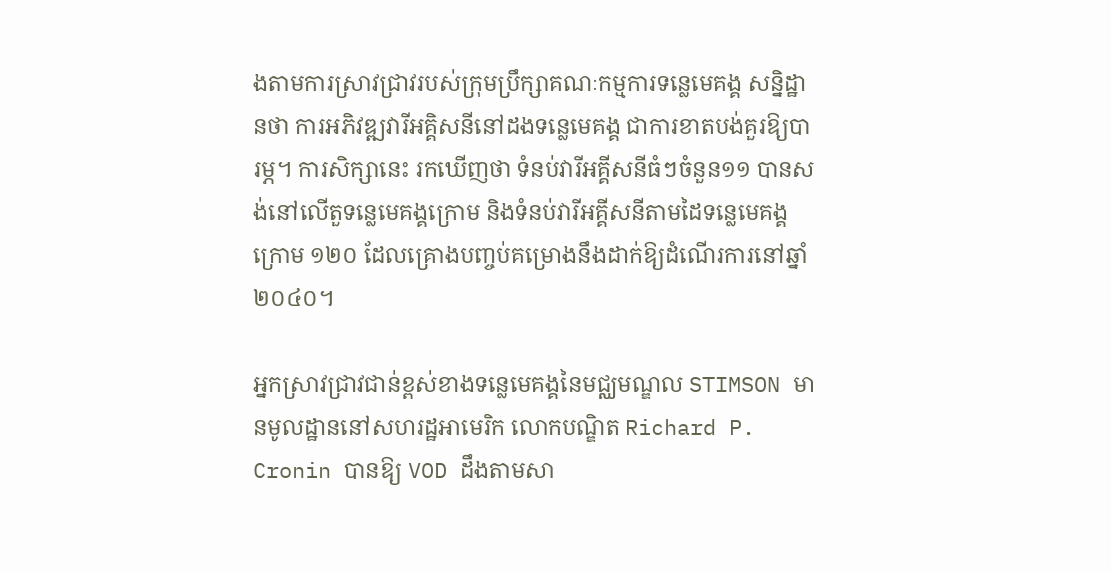ងតាមការស្រាវជ្រាវរបស់ក្រុមប្រឹក្សាគណៈកម្មការទន្លេមេគង្គ សន្និដ្ឋានថា ការអភិវឌ្ឍវារីអគ្គិសនីនៅដងទន្លេមេគង្គ ជាការខាតបង់គួរឱ្យបារម្ភ។ ការសិក្សានេះ រកឃើញថា ទំនប់វារីអគ្គីសនីធំៗចំនួន១១ បានសង់នៅលើតួទន្លេមេគង្គក្រោម និងទំនប់វារីអគ្គីសនីតាមដៃទន្លេមេគង្គក្រោម ១២០ ដែលគ្រោងបញ្ចប់គម្រោងនឹងដាក់ឱ្យដំណើរការនៅឆ្នាំ២០៤០។

អ្នកសា្រវជ្រាវជាន់ខ្ពស់ខាងទន្លេមេគង្គនៃមជ្ឈមណ្ឌល STIMSON មានមូលដ្ឋាននៅសហរដ្ឋអាមេរិក លោកបណ្ឌិត Richard P. Cronin បានឱ្យ VOD ដឹងតាមសា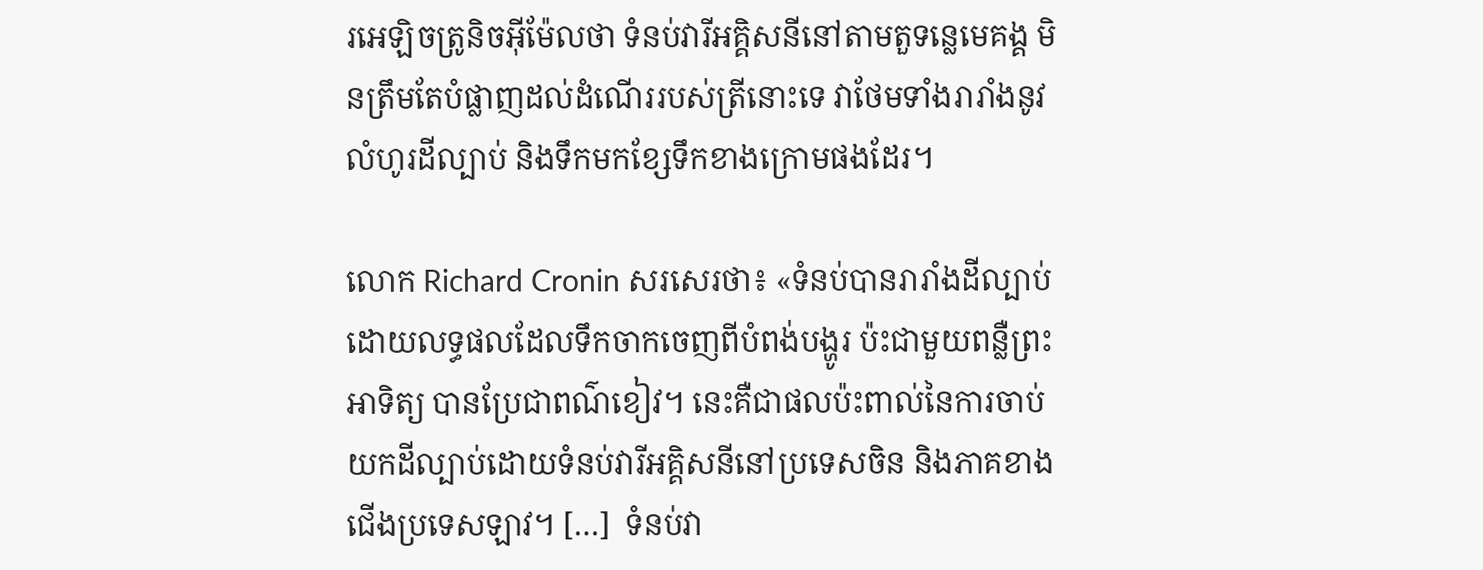រអេឡិចត្រូនិចអ៊ីម៉ែលថា ទំនប់វារីអគ្គិសនីនៅតាមតួទន្លេមេគង្គ មិនត្រឹមតែបំផ្លាញដល់ដំណើររបស់ត្រីនោះទេ វាថែមទាំងរារាំងនូវលំហូរដីល្បាប់ និងទឹកមកខ្សែទឹកខាងក្រោមផងដែរ។

លោក Richard Cronin សរសេរថា៖ «ទំនប់បានរារាំងដីល្បាប់ ដោយលទ្ធផលដែលទឹកចាកចេញពីបំពង់បង្ហូរ ប៉ះជាមួយពន្លឺព្រះអាទិត្យ បានប្រែជាពណ៌ខៀវ។ នេះគឺជាផលប៉ះពាល់នៃការចាប់យកដីល្បាប់ដោយទំនប់វារីអគ្គិសនីនៅប្រទេសចិន និងភាគខាងជើងប្រទេសឡាវ។ […]  ទំនប់វា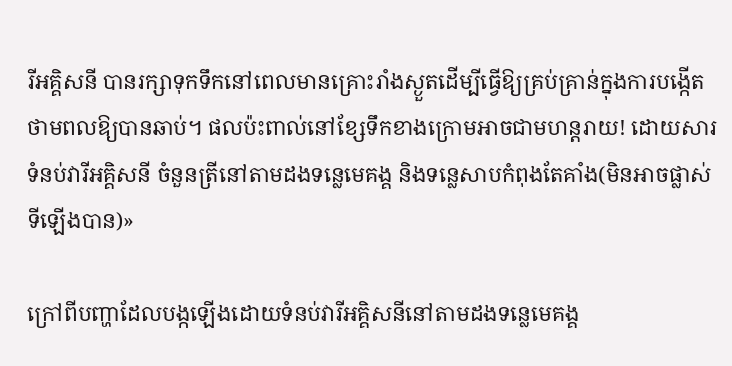រីអគ្គិសនី បានរក្សាទុកទឹកនៅពេលមានគ្រោះរាំងស្ងួតដើម្បីធ្វើឱ្យគ្រប់គ្រាន់ក្នុងការបង្កើតថាមពលឱ្យបានឆាប់។ ផលប៉ះពាល់នៅខ្សែទឹកខាងក្រោមអាចជាមហន្តរាយ! ដោយសារទំនប់វារីអគ្គិសនី ចំនួនត្រីនៅតាមដងទន្លេមេគង្គ និងទន្លេសាបកំពុងតែគាំង(មិនអាចផ្លាស់ទីឡើងបាន)»

ក្រៅពីបញ្ហាដែលបង្កឡើងដោយទំនប់វារីអគ្គិសនីនៅតាមដងទន្លេមេគង្គ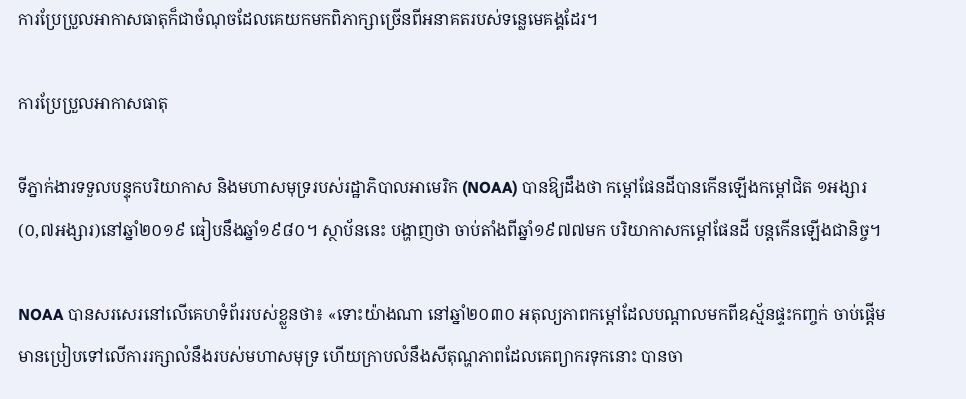ការប្រែប្រួលអាកាសធាតុក៏ជាចំណុចដែលគេយកមកពិភាក្សាច្រើនពីអនាគតរបស់ទន្លេមេគង្គដែរ។

ការប្រែប្រួលអាកាសធាតុ

ទីភ្នាក់ងារទទួលបន្ទុកបរិយាកាស និងមហាសមុទ្ររបស់រដ្ឋាភិបាលអាមេរិក (NOAA) បានឱ្យដឹងថា កម្ដៅផែនដីបានកើនឡើងកម្ដៅជិត ១អង្សារ(០,៧អង្សារ)នៅឆ្នាំ២០១៩ ធៀបនឹងឆ្នាំ១៩៨០។ ស្ថាប័ននេះ បង្ហាញថា ចាប់តាំងពីឆ្នាំ១៩៧៧មក បរិយាកាសកម្ដៅផែនដី បន្តកើនឡើងជានិច្ច។

NOAA បានសរសេរនៅលើគេហទំព័ររបស់ខ្លួនថា៖ «ទោះយ៉ាងណា នៅឆ្នាំ២០៣០ អតុល្យភាពកម្ដៅដែលបណ្តាលមកពីឧស្ម័នផ្ទះកញ្ចក់ ចាប់ផ្តើមមានប្រៀបទៅលើការរក្សាលំនឹងរបស់មហាសមុទ្រ ហើយក្រាបលំនឹងសីតុណ្ហភាពដែលគេព្យាករទុកនោះ បានចា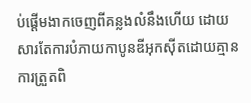ប់ផ្ដើមងាកចេញពីគន្លងលំនឹងហើយ ដោយសារតែការបំភាយកាបូនឌីអុកស៊ីតដោយគ្មានការត្រួតពិ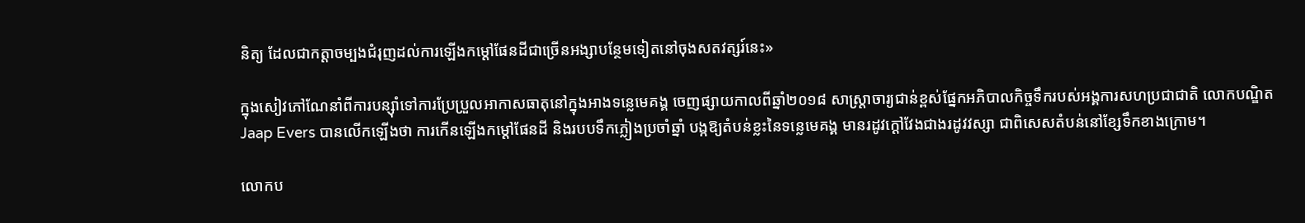និត្យ ដែលជាកត្តាចម្បងជំរុញដល់ការឡើងកម្ដៅផែនដីជាច្រើនអង្សាបន្ថែមទៀតនៅចុងសតវត្សរ៍នេះ»

ក្នុងសៀវភៅណែនាំពីការបន្ស៊ាំទៅការប្រែប្រួលអាកាសធាតុនៅក្នុងអាងទន្លេមេគង្គ ចេញផ្សាយកាលពីឆ្នាំ២០១៨ សាស្ត្រាចារ្យជាន់ខ្ពស់ផ្នែកអភិបាលកិច្ចទឹករបស់អង្គការសហប្រជាជាតិ លោកបណ្ឌិត Jaap Evers បានលើកឡើងថា ការកើនឡើងកម្ដៅផែនដី និងរបបទឹកភ្លៀងប្រចាំឆ្នាំ បង្កឱ្យតំបន់ខ្លះនៃទន្លេមេគង្គ មានរដូវក្ដៅវែងជាងរដូវវស្សា ជាពិសេសតំបន់នៅខ្សែទឹកខាងក្រោម។

លោកប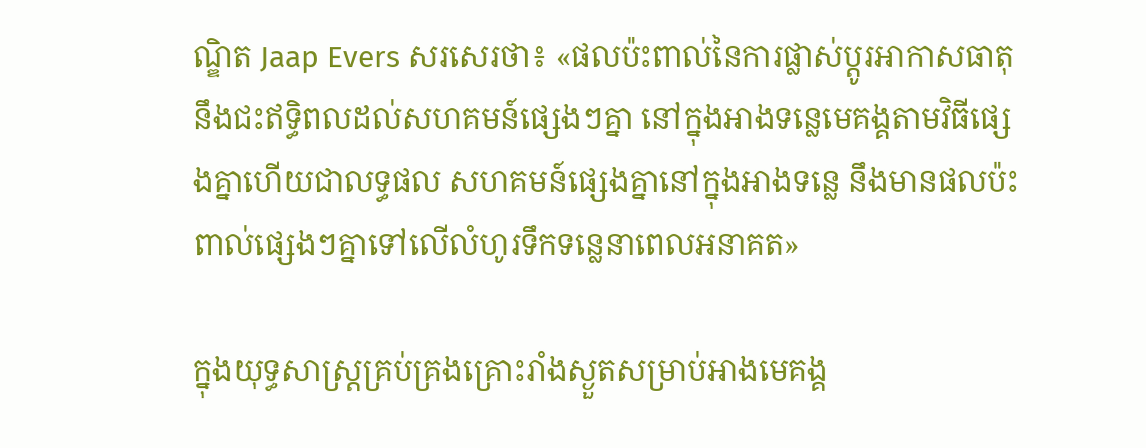ណ្ឌិត Jaap Evers សរសេរថា៖ «ផលប៉ះពាល់នៃការផ្លាស់ប្តូរអាកាសធាតុ នឹងជះឥទ្ធិពលដល់សហគមន៍ផ្សេងៗគ្នា នៅក្នុងអាងទន្លេមេគង្គតាមវិធីផ្សេងគ្នាហើយជាលទ្ធផល សហគមន៍ផ្សេងគ្នានៅក្នុងអាងទន្លេ នឹងមានផលប៉ះពាល់ផ្សេងៗគ្នាទៅលើលំហូរទឹកទន្លេនាពេលអនាគត»

ក្នុងយុទ្ធសាស្ត្រគ្រប់គ្រងគ្រោះរាំងស្ងួតសម្រាប់អាងមេគង្គ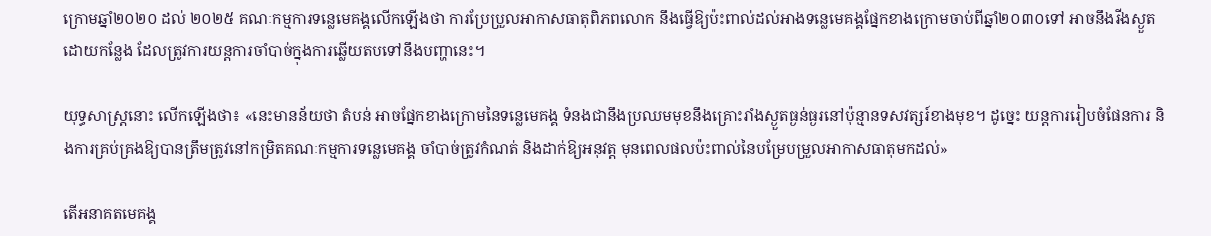ក្រោមឆ្នាំ២០២០ ដល់ ២០២៥ គណៈកម្មការទន្លេមេគង្គលើកឡើងថា ការប្រែប្រួលអាកាសធាតុពិភពលោក នឹងធ្វើឱ្យប៉ះពាល់ដល់អាងទន្លេមេគង្គផ្នែកខាងក្រោមចាប់ពីឆ្នាំ២០៣០ទៅ អាចនឹងរីងស្ងួតដោយកន្លែង ដែលត្រូវការយន្តការចាំបាច់ក្នុងការឆ្លើយតបទៅនឹងបញ្ហានេះ។

យុទ្ធសាស្ត្រនោះ លើកឡើងថា៖ «នេះមានន័យថា តំបន់ អាចផ្នែកខាងក្រោមនៃទន្លេមេគង្គ ទំនងជានឹងប្រឈមមុខនឹងគ្រោះរាំងស្ងួតធ្ងន់ធ្ងរនៅប៉ុន្មានទសវត្សរ៍ខាងមុខ។ ដូច្នេះ យន្ដការរៀបចំផែនការ និងការគ្រប់គ្រងឱ្យបានត្រឹមត្រូវនៅកម្រិតគណៈកម្មការទន្លេមេគង្គ ចាំបាច់ត្រូវកំណត់ និងដាក់ឱ្យអនុវត្ត មុនពេលផលប៉ះពាល់នៃបម្រែបម្រួលអាកាសធាតុមកដល់»

តើអនាគតមេគង្គ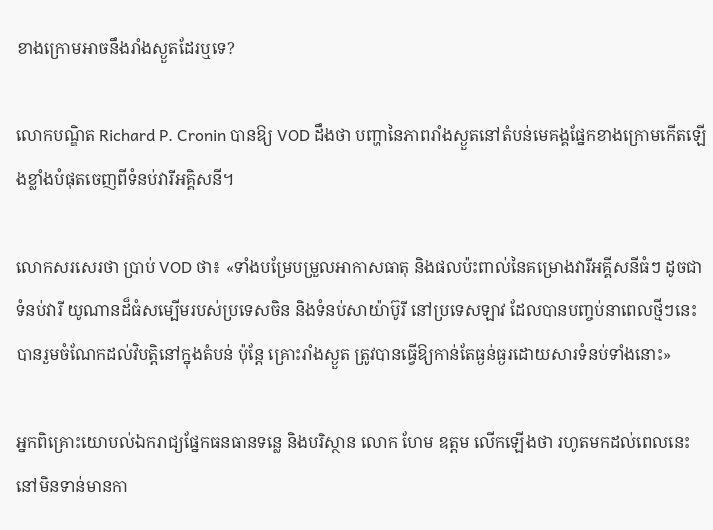ខាងក្រោមអាចនឹងរាំងស្ងួតដែរឬទេ?

លោកបណ្ឌិត Richard P. Cronin បានឱ្យ VOD ដឹងថា បញ្ហានៃភាពរាំងស្ងួតនៅតំបន់មេគង្គផ្នែកខាងក្រោមកើតឡើងខ្លាំងបំផុតចេញពីទំនប់វារីអគ្គិសនី។

លោកសរសេរថា ប្រាប់ VOD ថា៖ «ទាំងបម្រែបម្រួលអាកាសធាតុ និងផលប៉ះពាល់នៃគម្រោងវារីអគ្គីសនីធំៗ ដូចជាទំនប់វារី យូណានដ៏ធំសម្បើមរបស់ប្រទេសចិន និងទំនប់សាយ៉ាប៊ូរី នៅប្រទេសឡាវ ដែលបានបញ្ចប់នាពេលថ្មីៗនេះ បានរួមចំណែកដល់វិបត្តិនៅក្នុងតំបន់ ប៉ុន្តែ គ្រោះរាំងស្ងួត ត្រូវបានធ្វើឱ្យកាន់តែធ្ងន់ធ្ងរដោយសារទំនប់ទាំងនោះ»

អ្នកពិគ្រោះយោបល់ឯករាជ្យផ្នែកធនធានទន្លេ និងបរិស្ថាន លោក ហែម ឧត្តម លើកឡើងថា រហូតមកដល់ពេលនេះ នៅមិនទាន់មានកា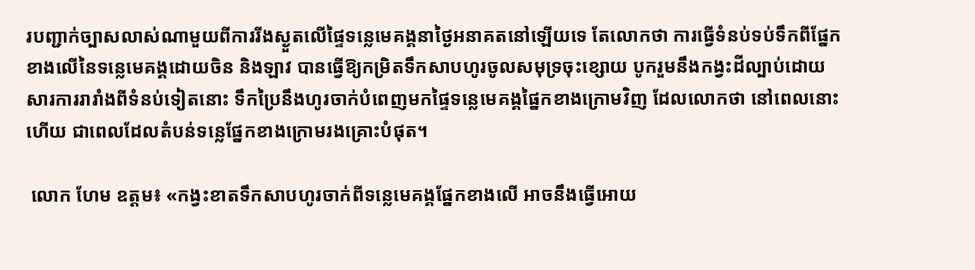របញ្ជាក់ច្បាសលាស់ណាមួយពីការរីងស្ងួតលើផ្ទៃទន្លេមេគង្គនាថ្ងៃអនាគតនៅឡើយទេ តែលោកថា ការធ្វើទំនប់ទប់ទឹកពីផ្នែកខាងលើនៃទន្លេមេគង្គដោយចិន និងឡាវ បានធ្វើឱ្យកម្រិតទឹកសាបហូរចូលសមុទ្រចុះខ្សោយ បូករួមនឹងកង្វះដីល្បាប់ដោយសារការរារាំងពីទំនប់ទៀតនោះ ទឹកប្រៃនឹងហូរចាក់បំពេញមកផ្ទៃទន្លេមេគង្គផ្នៃកខាងក្រោមវិញ ដែលលោកថា នៅពេលនោះហើយ ជាពេលដែលតំបន់ទន្លេផ្នែកខាងក្រោមរងគ្រោះបំផុត។

 លោក ហែម ឧត្តម៖ «កង្វះខាតទឹកសាបហូរចាក់ពីទន្លេមេគង្គផ្នែកខាងលើ អាចនឹងធ្វើអោយ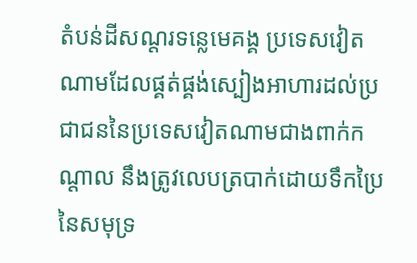តំបន់ដីសណ្តរទន្លេមេគង្គ ប្រទេសវៀតណាមដែលផ្គត់ផ្គង់ស្បៀងអាហារដល់ប្រជាជននៃប្រទេសវៀតណាមជាងពាក់កណ្តាល នឹងត្រូវលេបត្របាក់ដោយទឹកប្រៃនៃសមុទ្រ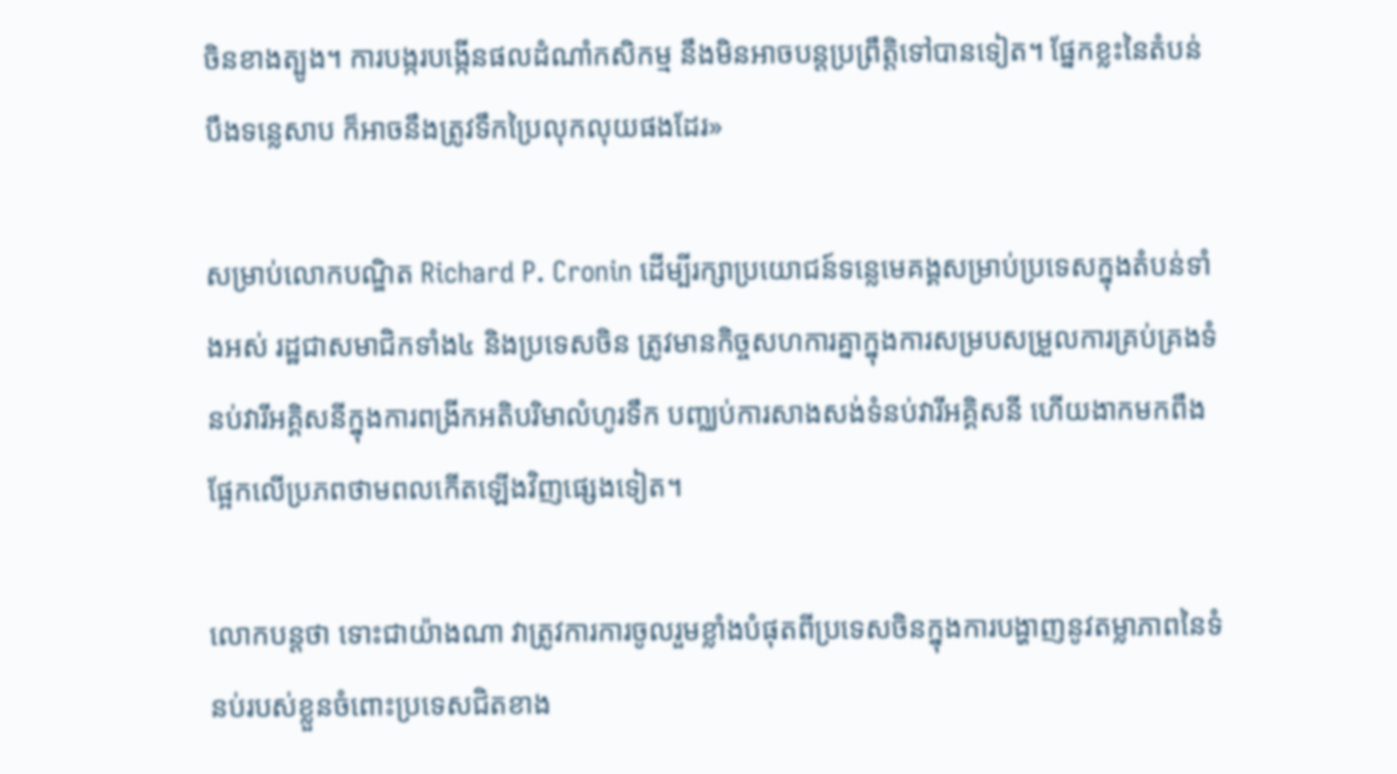ចិនខាងត្បូង។ ការបង្ករបង្កើនផលដំណាំកសិកម្ម នឹងមិនអាចបន្តប្រព្រឹត្តិទៅបានទៀត។ ផ្នែកខ្លះនៃតំបន់បឹងទន្លេសាប ក៏អាចនឹងត្រូវទឹកប្រៃលុកលុយផងដែរ»

សម្រាប់លោកបណ្ឌិត Richard P. Cronin ដើម្បីរក្សាប្រយោជន៍ទន្លេមេគង្គសម្រាប់ប្រទេសក្នុងតំបន់ទាំងអស់ រដ្ឋជាសមាជិកទាំង៤ និងប្រទេសចិន ត្រូវមានកិច្ចសហការគ្នាក្នុងការសម្របសម្រួលការគ្រប់គ្រងទំនប់វារីអគ្គិសនីក្នុងការពង្រីកអតិបរិមាលំហូរទឹក បញ្ឈប់ការសាងសង់ទំនប់វារីអគ្គិសនី ហើយងាកមកពឹងផ្អែកលើប្រភពថាមពលកើតឡើងវិញផ្សេងទៀត។

លោកបន្តថា ទោះជាយ៉ាងណា វាត្រូវការការចូលរួមខ្លាំងបំផុតពីប្រទេសចិនក្នុងការបង្ហាញនូវតម្លាភាពនៃទំនប់របស់ខ្លួនចំពោះប្រទេសជិតខាង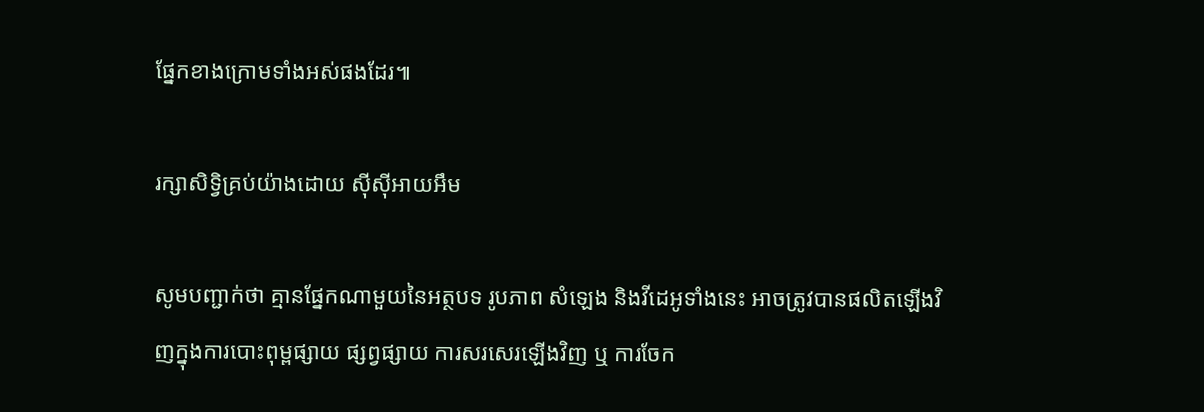ផ្នែកខាងក្រោមទាំងអស់ផងដែរ៕

រក្សាសិទ្វិគ្រប់យ៉ាងដោយ ស៊ីស៊ីអាយអឹម

សូមបញ្ជាក់ថា គ្មានផ្នែកណាមួយនៃអត្ថបទ រូបភាព សំឡេង និងវីដេអូទាំងនេះ អាចត្រូវបានផលិតឡើងវិញក្នុងការបោះពុម្ពផ្សាយ ផ្សព្វផ្សាយ ការសរសេរឡើងវិញ ឬ ការចែក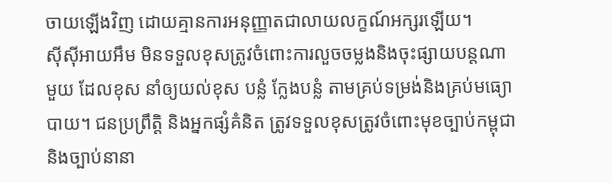ចាយឡើងវិញ ដោយគ្មានការអនុញ្ញាតជាលាយលក្ខណ៍អក្សរឡើយ។
ស៊ីស៊ីអាយអឹម មិនទទួលខុសត្រូវចំពោះការលួចចម្លងនិងចុះផ្សាយបន្តណាមួយ ដែលខុស នាំឲ្យយល់ខុស បន្លំ ក្លែងបន្លំ តាមគ្រប់ទម្រង់និងគ្រប់មធ្យោបាយ។ ជនប្រព្រឹត្តិ និងអ្នកផ្សំគំនិត ត្រូវទទួលខុសត្រូវចំពោះមុខច្បាប់កម្ពុជា និងច្បាប់នានា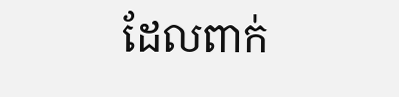ដែលពាក់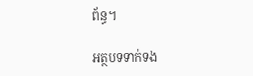ព័ន្ធ។

អត្ថបទទាក់ទង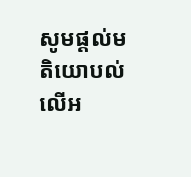សូមផ្ដល់មតិយោបល់លើអ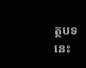ត្ថបទនេះ